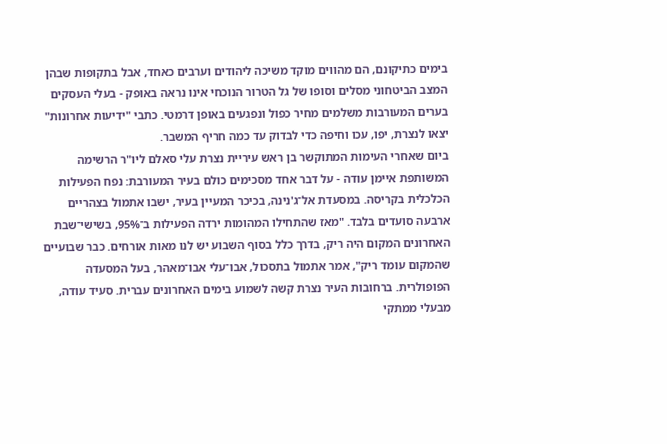בימים כתיקונם, הם מהווים מוקד משיכה ליהודים וערבים כאחד, אבל בתקופות שבהן המצב הביטחוני מסלים וסופו של גל הטרור הנוכחי אינו נראה באופק - בעלי העסקים בערים המעורבות משלמים מחיר כפול ונפגעים באופן דרמטי. כתבי "ידיעות אחרונות" יצאו לנצרת, יפו, עכו וחיפה כדי לבדוק עד כמה חריף המשבר.
ביום שאחרי העימות המתוקשר בן ראש עיריית נצרת עלי סאלם ליו"ר הרשימה המשותפת איימן עודה - על דבר אחד מסכימים כולם בעיר המעורבת: נפח הפעילות הכלכלית בקריסה. במסעדת אל־ג'נינה, בכיכר המעיין בעיר, ישבו אתמול בצהריים ארבעה סועדים בלבד. "מאז שהתחילו המהומות ירדה הפעילות ב־95%, בשישי־שבת האחרונים המקום היה ריק, בדרך כלל בסוף השבוע יש לנו מאות אורחים. כבר שבועיים שהמקום עומד ריק", אמר אתמול בתסכול, אבו־עלי אבו־מאהר, בעל המסעדה הפופולרית. ברחובות העיר נצרת קשה לשמוע בימים האחרונים עברית. סעיד עודה, מבעלי ממתקי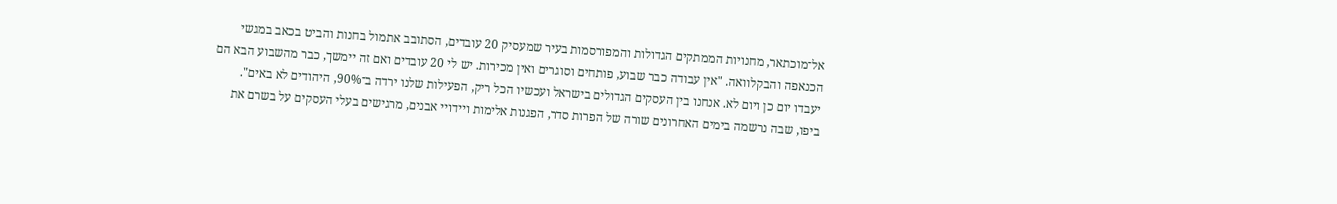אל־מוכתאר, מחנויות הממתקים הגדולות והמפורסמות בעיר שמעסיק 20 עובדים, הסתובב אתמול בחנות והביט בכאב במגשי הכנאפה והבקלוואה. "אין עבודה כבר שבוע, פותחים וסוגרים ואין מכירות. יש לי 20 עובדים ואם זה יימשך, כבר מהשבוע הבא הם יעבדו יום כן ויום לא. אנחנו בין העסקים הגדולים בישראל ועכשיו הכל ריק, הפעילות שלנו ירדה ב־90%, היהודים לא באים".
ביפו, שבה נרשמה בימים האחרונים שורה של הפרות סדר, הפגנות אלימות ויידויי אבנים, מרגישים בעלי העסקים על בשרם את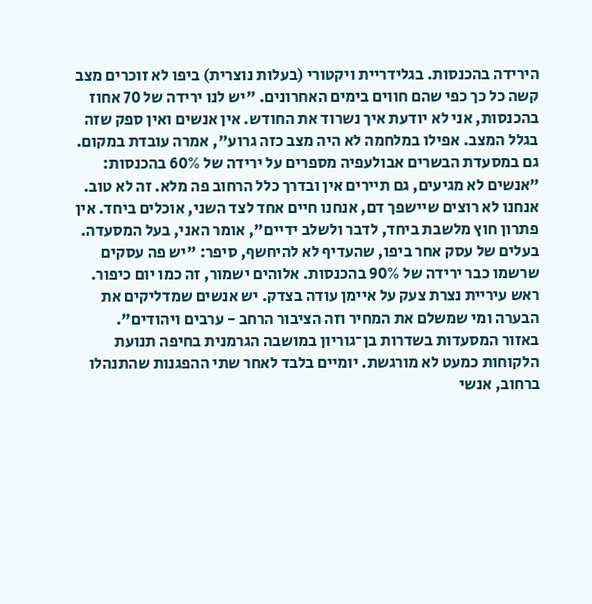הירידה בהכנסות. בגלידריית ויקטורי (בעלות נוצרית) ביפו לא זוכרים מצב קשה כל כך כפי שהם חווים בימים האחרונים. "יש לנו ירידה של 70 אחוז בהכנסות, אני לא יודעת איך נשרוד את החודש. אין אנשים ואין ספק שזה בגלל המצב. אפילו במלחמה לא היה מצב כזה גרוע", אמרה עובדת במקום.
גם במסעדת הבשרים אבולעפיה מספרים על ירידה של 60% בהכנסות: "אנשים לא מגיעים, גם תיירים אין ובדרך כלל הרחוב פה מלא. זה לא טוב. אנחנו לא רוצים שיישפך דם, אנחנו חיים אחד לצד השני, אוכלים ביחד. אין פתרון חוץ מלשבת ביחד, לדבר ולשלב ידיים", אומר האני, בעל המסעדה. בעלים של עסק אחר ביפו, שהעדיף לא להיחשף, סיפר: "יש פה עסקים שרשמו כבר ירידה של 90% בהכנסות. אלוהים ישמור, זה כמו יום כיפור. ראש עיריית נצרת צעק על איימן עודה בצדק. יש אנשים שמדליקים את הבערה ומי שמשלם את המחיר וזה הציבור הרחב - ערבים ויהודים".
באזור המסעדות בשדרות בן־גוריון במושבה הגרמנית בחיפה תנועת הלקוחות כמעט לא מורגשת. יומיים בלבד לאחר שתי ההפגנות שהתנהלו ברחוב, אנשי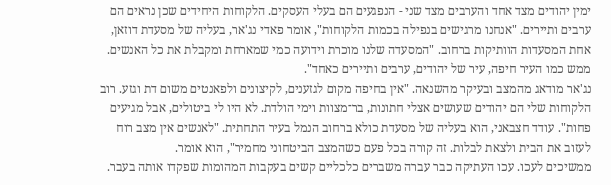ימין יהודים מצד אחד והערבים מצד שני - הנפגעים הם בעלי העסקים. הלקוחות היחידים שכן נראים הם ערבים ותיירים. "אנחנו מרגישים בנפילה בכמות הלקוחות", אומר פאדי נג'אר, בעליה של מסעדת דוזאן, אחת המסעדות הוותיקות ברחוב. "המסעדה שלנו מוכרת וידועה כמי שמארחת ומקבלת את כל האנשים. ממש כמו העיר חיפה, עיר של יהודים, ערבים ותיירים כאחד".
נג'אר מודאג מהמצב ובעיקר מהשנאה. "אין בחיפה מקום לגזענים, לקיצונים ולפאנטים משום דת וגזע. רוב הלקוחות שלי הם יהודים שעושים אצלי חתונות, בר־מצוות וימי הולדת. לא היו לי ביטולים, אבל מגיעים פחות". עודד חצבאני, הוא בעליה של מסעדת כולא ברחוב הנמל בעיר התחתית. "לאנשים אין מצב רוח לעזוב את הבית ולצאת לבלות. זה קורה בכל פעם כשהמצב הביטחוני מחמיר", הוא אומר.
ממשיכים לעכו. עכו העתיקה כבר עברה משברים כלכליים קשים בעקבות המהומות שפקדו אותה בעבר.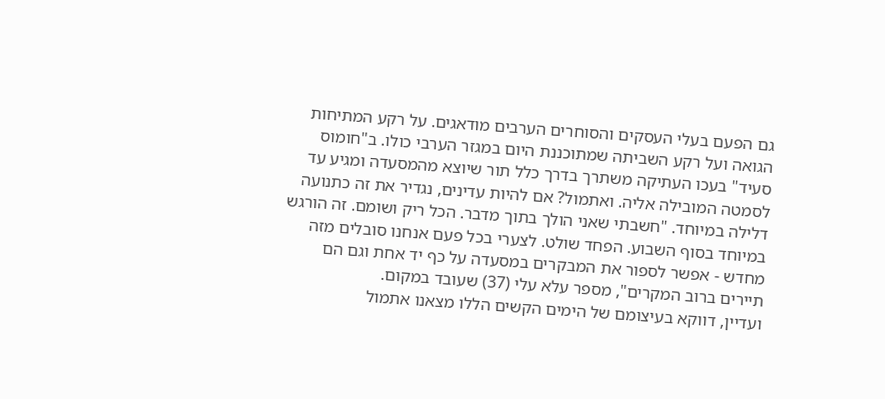גם הפעם בעלי העסקים והסוחרים הערבים מודאגים. על רקע המתיחות הגואה ועל רקע השביתה שמתוכננת היום במגזר הערבי כולו. ב"חומוס סעיד" בעכו העתיקה משתרך בדרך כלל תור שיוצא מהמסעדה ומגיע עד לסמטה המובילה אליה. ואתמול? אם להיות עדינים, נגדיר את זה כתנועה דלילה במיוחד. "חשבתי שאני הולך בתוך מדבר. הכל ריק ושומם. זה הורגש במיוחד בסוף השבוע. הפחד שולט. לצערי בכל פעם אנחנו סובלים מזה מחדש - אפשר לספור את המבקרים במסעדה על כף יד אחת וגם הם תיירים ברוב המקרים", מספר עלא עלי (37) שעובד במקום.
ועדיין, דווקא בעיצומם של הימים הקשים הללו מצאנו אתמול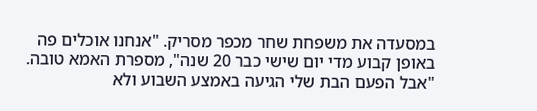במסעדה את משפחת שחר מכפר מסריק. "אנחנו אוכלים פה באופן קבוע מדי יום שישי כבר 20 שנה", מספרת האמא טובה. "אבל הפעם הבת שלי הגיעה באמצע השבוע ולא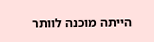הייתה מוכנה לוותר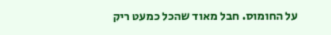על החומוס. חבל מאוד שהכל כמעט ריק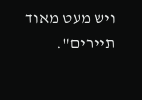ויש מעט מאוד תיירים".